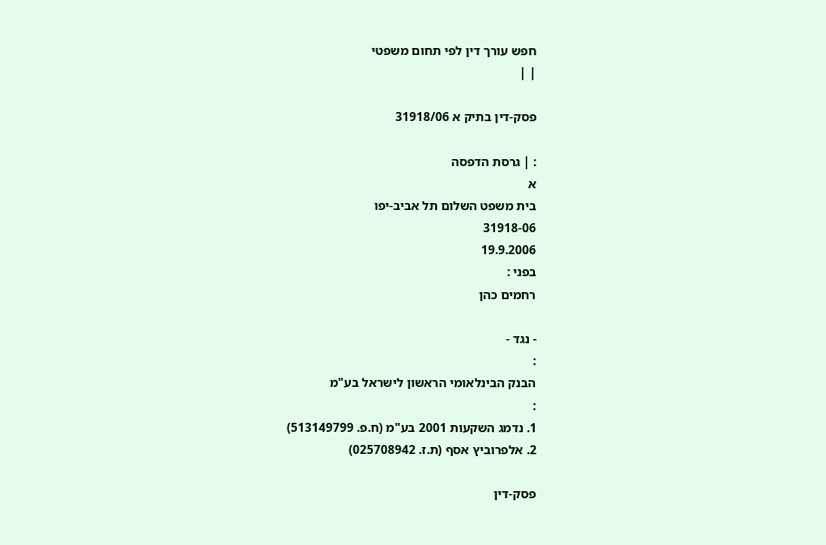חפש עורך דין לפי תחום משפטי
| |

פסק-דין בתיק א 31918/06

: | גרסת הדפסה
א
בית משפט השלום תל אביב-יפו
31918-06
19.9.2006
בפני :
רחמים כהן

- נגד -
:
הבנק הבינלאומי הראשון לישראל בע"מ
:
1. נדמג השקעות 2001 בע"מ (ח.פ. 513149799)
2. אלפרוביץ אסף (ת.ז. 025708942)

פסק-דין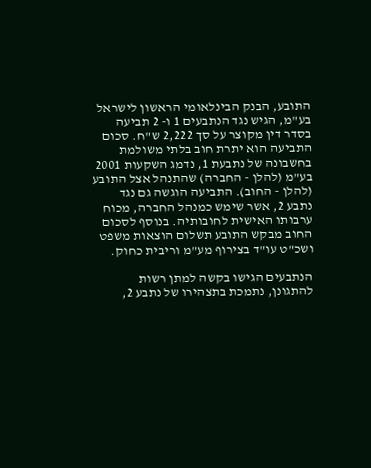התובע, הבנק הבינלאומי הראשון לישראל בע"מ, הגיש נגד הנתבעים 1 ו- 2 תביעה בסדר דין מקוצר על סך 2,222 ש"ח. סכום התביעה הוא יתרת חוב בלתי משולמת בחשבונה של נתבעת 1, נדמג השקעות 2001 בע"מ (להלן - החברה) שהתנהל אצל התובע (להלן - החוב). התביעה הוגשה גם נגד נתבע 2, אשר שימש כמנהל החברה, מכוח ערבותו האישית לחובותיה. בנוסף לסכום החוב מבקש התובע תשלום הוצאות משפט ושכ"ט עו"ד בצירוף מע"מ וריבית כחוק.

הנתבעים הגישו בקשה למתן רשות להתגונן, נתמכת בתצהירו של נתבע 2,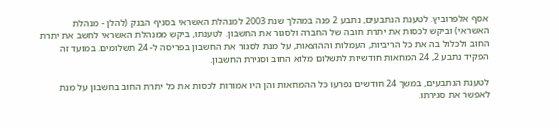אסף אלפרוביץ. לטענת הנתבעים, נתבע 2 פנה במהלך שנת 2003 למנהלת האשראי בסניף הבנק (להלן - מנהלת האשראי) וביקש לכסות את יתרת חובה של החברה ולסגור את החשבון. לטענתו, ביקש ממנהלת האשראי לחשב את יתרת החוב ולכלול בה את כל הריביות, העמלות וההוצאות, על מנת לסגור את החשבון בפריסה ל- 24 תשלומים. במועד זה הפקיד נתבע 2, 24 המחאות חודשיות לתשלום מלוא החוב וסגירת החשבון.

לטענת הנתבעים, במשך 24 חודשים נפרעו כל ההמחאות והן היו אמורות לכסות את כל יתרת החוב בחשבון על מנת לאפשר את סגירתו.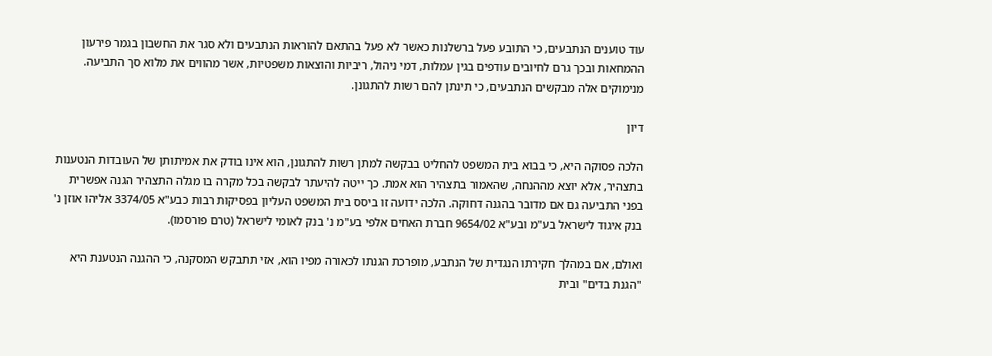עוד טוענים הנתבעים, כי התובע פעל ברשלנות כאשר לא פעל בהתאם להוראות הנתבעים ולא סגר את החשבון בגמר פירעון ההמחאות ובכך גרם לחיובים עודפים בגין עמלות, דמי ניהול, ריביות והוצאות משפטיות, אשר מהווים את מלוא סך התביעה. מנימוקים אלה מבקשים הנתבעים, כי תינתן להם רשות להתגונן.

דיון

הלכה פסוקה היא, כי בבוא בית המשפט להחליט בבקשה למתן רשות להתגונן, הוא אינו בודק את אמיתותן של העובדות הנטענות בתצהיר, אלא יוצא מההנחה, שהאמור בתצהיר הוא אמת. כך ייטה להיעתר לבקשה בכל מקרה בו מגלה התצהיר הגנה אפשרית בפני התביעה גם אם מדובר בהגנה דחוקה. הלכה ידועה זו ביסס בית המשפט העליון בפסיקות רבות כבע"א 3374/05 אליהו אוזן נ' בנק איגוד לישראל בע"מ ובע"א 9654/02 חברת האחים אלפי בע"מ נ' בנק לאומי לישראל (טרם פורסמו).

ואולם, אם במהלך חקירתו הנגדית של הנתבע, מופרכת הגנתו לכאורה מפיו הוא, אזי תתבקש המסקנה, כי ההגנה הנטענת היא "הגנת בדים" ובית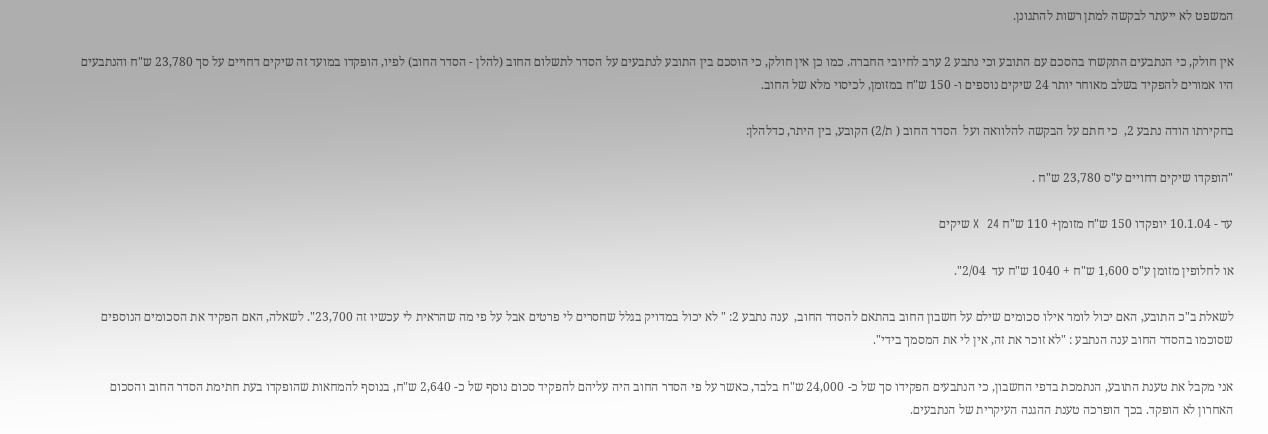המשפט לא ייעתר לבקשה למתן רשות להתגונן.

אין חולק, כי הנתבעים התקשרו בהסכם עם התובע וכי נתבע 2 ערב לחיובי החברה. כמו כן אין חולק, כי הוסכם בין התובע לנתבעים על הסדר לתשלום החוב (להלן - הסדר החוב) לפיו, הופקדו במועד זה שיקים דחויים על סך 23,780 ש"ח והנתבעים היו אמורים להפקיד בשלב מאוחר יותר 24 שיקים נוספים ו- 150 ש"ח במזומן, לכיסוי מלא של החוב.

בחקירתו הודה נתבע 2,  כי חתם על הבקשה להלוואה ועל  הסדר החוב ( ת/2) הקובע, בין היתר, כדלהלן:

"הופקדו שיקים דחויים ע"ס 23,780 ש"ח .

עד - 10.1.04 יופקדו 150 ש"ח מזומן+ 110 ש"ח X  24 שיקים

או לחלופין מזומן ע"ס 1,600 ש"ח + 1040 ש"ח עד  2/04".

לשאלת ב"כ התובע, האם יכול לומר אילו סכומים שילם על חשבון החוב בהתאם להסדר החוב,  ענה נתבע 2: " לא יכול במדויק בגלל שחסרים לי פרטים אבל על פי מה שהראית לי עכשיו זה 23,700". לשאלה, האם הפקיד את הסכומים הנוספים שסוכמו בהסדר החוב ענה הנתבע : "לא זוכר את זה, אין לי את המסמך בידי".

אני מקבל את טענת התובע, הנתמכת בדפי החשבון, כי הנתבעים הפקידו סך של כ- 24,000 ש"ח בלבד, כאשר על פי הסדר החוב היה עליהם להפקיד סכום נוסף של כ- 2,640 ש"ח, בנוסף להמחאות שהופקדו בעת חתימת הסדר החוב והסכום האחרון לא הופקד. בכך הופרכה טענת ההגנה העיקרית של הנתבעים.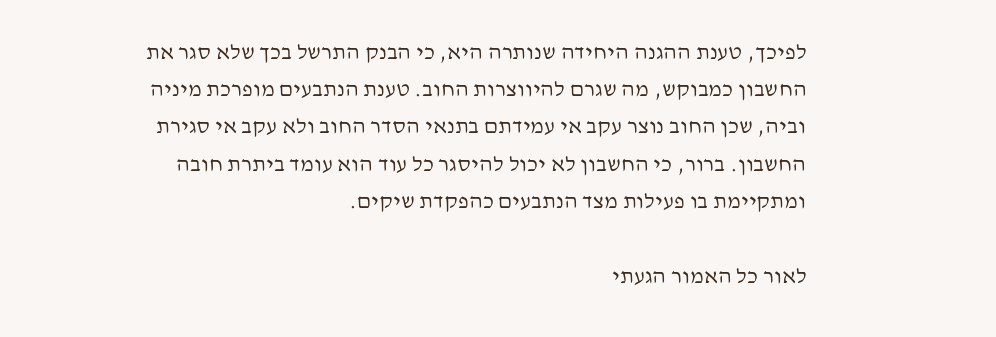לפיכך, טענת ההגנה היחידה שנותרה היא, כי הבנק התרשל בכך שלא סגר את החשבון כמבוקש, מה שגרם להיווצרות החוב. טענת הנתבעים מופרכת מיניה וביה, שכן החוב נוצר עקב אי עמידתם בתנאי הסדר החוב ולא עקב אי סגירת החשבון. ברור, כי החשבון לא יכול להיסגר כל עוד הוא עומד ביתרת חובה ומתקיימת בו פעילות מצד הנתבעים כהפקדת שיקים.

לאור כל האמור הגעתי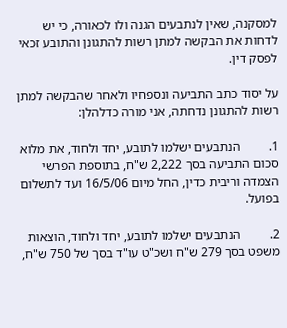למסקנה, שאין לנתבעים הגנה ולו לכאורה, כי יש לדחות את הבקשה למתן רשות להתגונן והתובע זכאי לפסק דין.

על יסוד כתב התביעה ונספחיו ולאחר שהבקשה למתן רשות להתגונן נדחתה, אני מורה כדלהלן:

1.         הנתבעים ישלמו לתובע, יחד ולחוד, את מלוא סכום התביעה בסך 2,222 ש"ח, בתוספת הפרשי הצמדה וריבית כדין, החל מיום 16/5/06 ועד לתשלום בפועל.

2.         הנתבעים ישלמו לתובע, יחד ולחוד, הוצאות משפט בסך 279 ש"ח ושכ"ט עו"ד בסך של 750 ש"ח,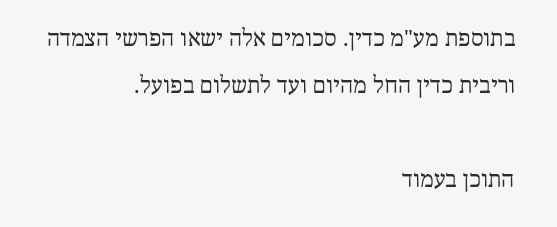בתוספת מע"מ כדין. סכומים אלה ישאו הפרשי הצמדה וריבית כדין החל מהיום ועד לתשלום בפועל.

התוכן בעמוד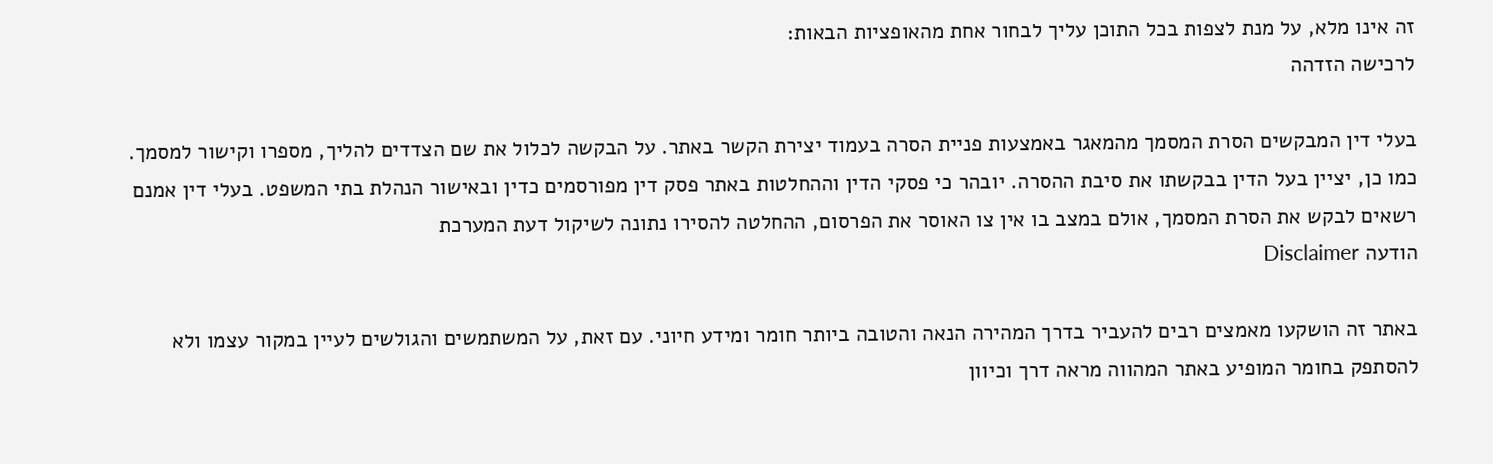זה אינו מלא, על מנת לצפות בכל התוכן עליך לבחור אחת מהאופציות הבאות:
לרכישה הזדהה

בעלי דין המבקשים הסרת המסמך מהמאגר באמצעות פניית הסרה בעמוד יצירת הקשר באתר. על הבקשה לכלול את שם הצדדים להליך, מספרו וקישור למסמך. כמו כן, יציין בעל הדין בבקשתו את סיבת ההסרה. יובהר כי פסקי הדין וההחלטות באתר פסק דין מפורסמים כדין ובאישור הנהלת בתי המשפט. בעלי דין אמנם רשאים לבקש את הסרת המסמך, אולם במצב בו אין צו האוסר את הפרסום, ההחלטה להסירו נתונה לשיקול דעת המערכת
הודעה Disclaimer

באתר זה הושקעו מאמצים רבים להעביר בדרך המהירה הנאה והטובה ביותר חומר ומידע חיוני. עם זאת, על המשתמשים והגולשים לעיין במקור עצמו ולא להסתפק בחומר המופיע באתר המהווה מראה דרך וכיוון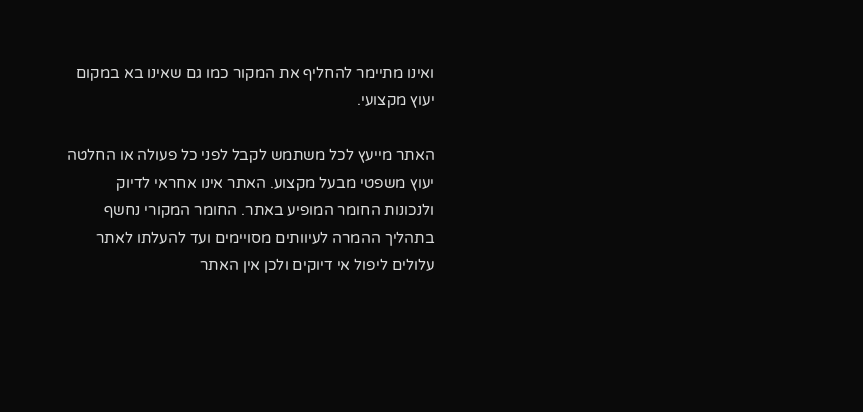ואינו מתיימר להחליף את המקור כמו גם שאינו בא במקום יעוץ מקצועי.

האתר מייעץ לכל משתמש לקבל לפני כל פעולה או החלטה יעוץ משפטי מבעל מקצוע. האתר אינו אחראי לדיוק ולנכונות החומר המופיע באתר. החומר המקורי נחשף בתהליך ההמרה לעיוותים מסויימים ועד להעלתו לאתר עלולים ליפול אי דיוקים ולכן אין האתר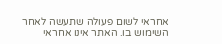אחראי לשום פעולה שתעשה לאחר השימוש בו. האתר אינו אחראי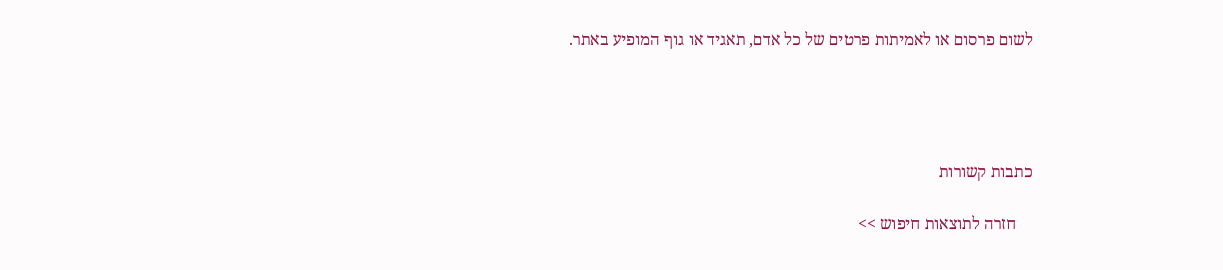לשום פרסום או לאמיתות פרטים של כל אדם, תאגיד או גוף המופיע באתר.




כתבות קשורות

    חזרה לתוצאות חיפוש >>